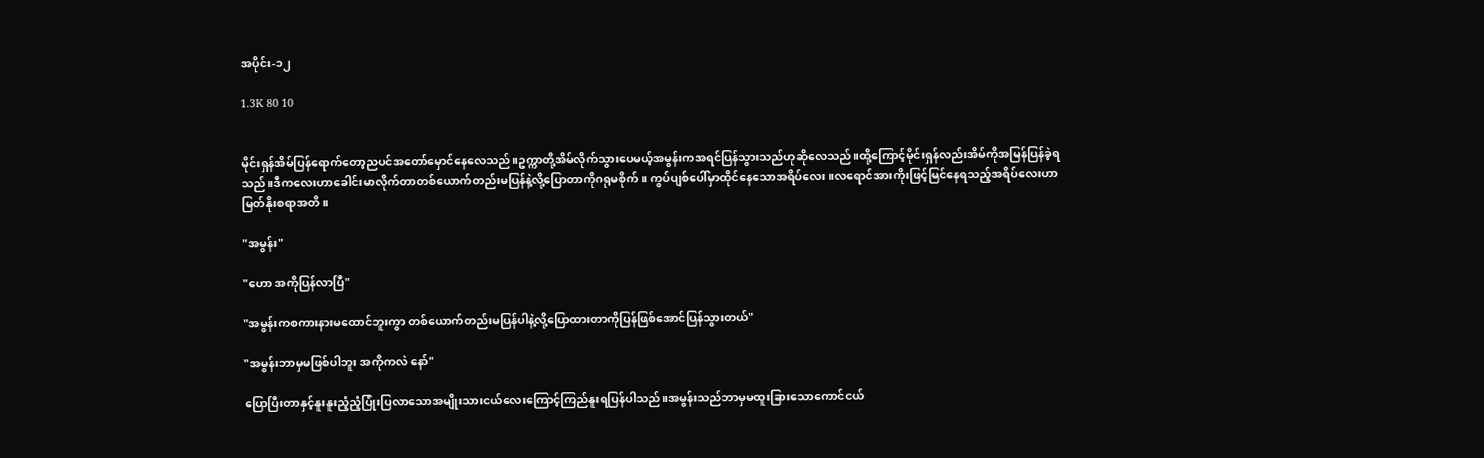အပိုင်း-၁၂

1.3K 80 10


မိုင်းရှန်အိမ်ပြန်ရောက်တော့ညပင်အတော်မှောင်နေလေသည်။ဥက္ကာတို့အိမ်လိုက်သွားပေမယ့်အမွန်းကအရင်ပြန်သွားသည်ဟုဆိုလေသည်။ထို့ကြောင့်မိုင်းရှန်လည်းအိမ်ကိုအမြန်ပြန်ခဲ့ရသည်။ဒီကလေးဟာခေါင်းမာလိုက်တာတစ်ယောက်တည်းမပြန်နဲ့လို့ပြောတာကိုဂရုမစိုက်။ ကွပ်ပျစ်ပေါ်မှာထိုင်နေသောအရိပ်လေး။လရောင်အားကိုးဖြင့်မြင်နေရသည့်အရိပ်လေးဟာမြတ်နိုးစရာအတိ။

"အမွန်း"

"ဟော အကိုပြန်လာပြီ"

"အမွန်းကစကားနားမထောင်ဘူးကွာ တစ်ယောက်တည်းမပြန်ပါနဲ့လို့ပြောထားတာကိုပြန်ဖြစ်အောင်ပြန်သွားတယ်"

"အမွန်းဘာမှမဖြစ်ပါဘူး အကိုကလဲ နော်"

ပြောပြီးတာနှင့်နူးနူးညံ့ညံ့ပြုံးပြလာသောအမျိုးသားငယ်လေးကြောင့်ကြည်နူးရပြန်ပါသည်။အမွန်းသည်ဘာမှမထူးခြားသောကောင်ငယ်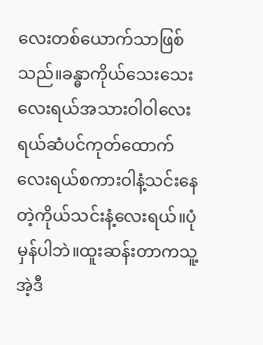လေးတစ်ယောက်သာဖြစ်သည်။ခန္ဓာကိုယ်သေးသေးလေးရယ်အသားဝါဝါလေးရယ်ဆံပင်ကုတ်ထောက်လေးရယ်စကားဝါနံ့သင်းနေတဲ့ကိုယ်သင်းနံ့လေးရယ်။ပုံမှန်ပါဘဲ။ထူးဆန်းတာကသူ့အဲ့ဒီ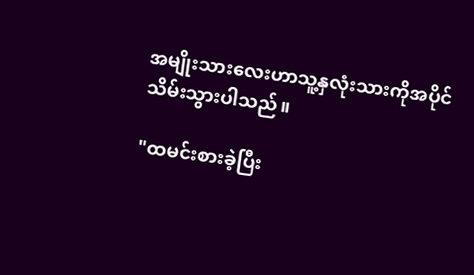အမျိုးသားလေးဟာသူ့နှလုံးသားကိုအပိုင်သိမ်းသွားပါသည်။

"ထမင်းစားခဲ့ပြီး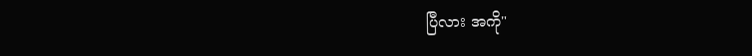ပြီလား အကို"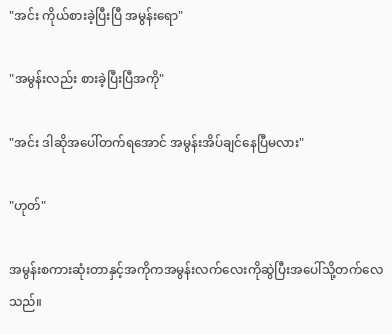"အင်း ကိုယ်စားခဲ့ပြီးပြီ အမွန်းရော"

"အမွန်းလည်း စားခဲ့ပြီးပြီအကို"

"အင်း ဒါဆိုအပေါ်တက်ရအောင် အမွန်းအိပ်ချင်နေပြီမလား"

"ဟုတ်"

အမွန်းစကားဆုံးတာနှင့်အကိုကအမွန်းလက်လေးကိုဆွဲပြီးအပေါ်သို့တက်လေသည်။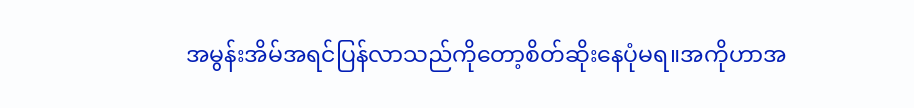အမွန်းအိမ်အရင်ပြန်လာသည်ကိုတော့စိတ်ဆိုးနေပုံမရ။အကိုဟာအ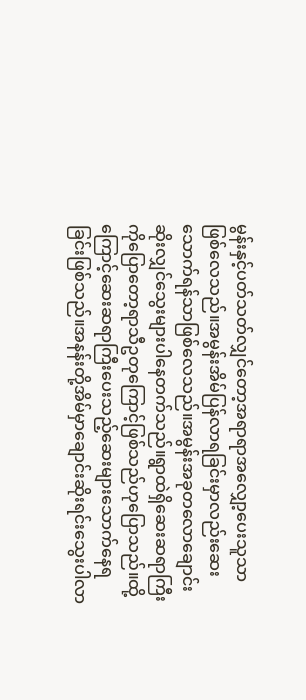မွန်းနှင့်ပတ်သတ်လျှင်တော့အရာရာအလျှော့ပေးသူသာဖြစ်လေသည်။အမွန်းအိမ်ပြန်လာရခြင်းမှာလည်းဆေးသောက်ရန်သာဖြစ်လေသည်။အမွန်းအခုတလောချောင်းဆိုးလျှင်သွေးများပါနေတက်သည်။ရွာထဲရှိဆေးဆရာကြီးကိုပြောတော့ရာသီဥတုကြောင့်ဖြစ်သည်ဟုပြောသည်။ထို့ကြောင့်ဆေးဆရာကြီးပေးသည့်ဆေးများသောက်နေရခြင်းဖြစ်သည်။အနန်းတို့အိမ်မှာချောင်းဆိုးရင်းသွေးပါလာ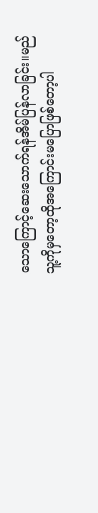သောကြောင့်ဆေးသောက်ရန်အိမ်ပြန်လာခြင်း။မည်သူ့ကိုမှတော့ထိုအကြောင်းမပြောဖြစ်တော့ပါ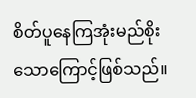စိတ်ပူနေကြအုံးမည်စိုးသောကြောင့်ဖြစ်သည်။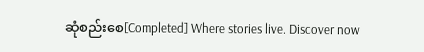ဆုံစည်းစေ[Completed] Where stories live. Discover now